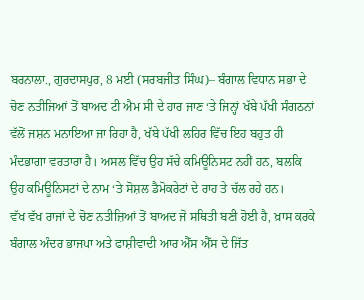ਬਰਨਾਲਾ., ਗੁਰਦਾਸਪੁਰ, 8 ਮਈ (ਸਰਬਜੀਤ ਸਿੰਘ)– ਬੰਗਾਲ ਵਿਧਾਨ ਸਭਾ ਦੇ ਚੋਣ ਨਤੀਜਿਆਂ ਤੋਂ ਬਾਅਦ ਟੀ ਐਮ ਸੀ ਦੇ ਹਾਰ ਜਾਣ ‘ਤੇ ਜਿਨ੍ਹਾਂ ਖੱਬੇ ਪੱਖੀ ਸੰਗਠਨਾਂ ਵੱਲੋਂ ਜਸ਼ਨ ਮਨਾਇਆ ਜਾ ਰਿਹਾ ਹੈ, ਖੱਬੇ ਪੱਖੀ ਲਹਿਰ ਵਿੱਚ ਇਹ ਬਹੁਤ ਹੀ ਮੰਦਭਾਗਾ ਵਰਤਾਰਾ ਹੈ। ਅਸਲ ਵਿੱਚ ਉਹ ਸੱਚੇ ਕਮਿਊਨਿਸਟ ਨਹੀਂ ਹਨ, ਬਲਕਿ ਉਹ ਕਮਿਊਨਿਸਟਾਂ ਦੇ ਨਾਮ ‘ਤੇ ਸੋਸ਼ਲ ਡੈਮੋਕਰੇਟਾਂ ਦੇ ਰਾਹ ਤੇ ਚੱਲ ਰਹੇ ਹਨ।
ਵੱਖ ਵੱਖ ਰਾਜਾਂ ਦੇ ਚੋਣ ਨਤੀਜ਼ਿਆਂ ਤੋਂ ਬਾਅਦ ਜੋ ਸਥਿਤੀ ਬਣੀ ਹੋਈ ਹੈ, ਖ਼ਾਸ ਕਰਕੇ ਬੰਗਾਲ ਅੰਦਰ ਭਾਜਪਾ ਅਤੇ ਫਾਸ਼ੀਵਾਦੀ ਆਰ ਐੱਸ ਐੱਸ ਦੇ ਜਿੱਤ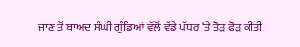ਜਾਣ ਤੋਂ ਬਾਅਦ ਸੰਘੀ ਗੁੰਡਿਆਂ ਵੱਲੋਂ ਵੱਡੇ ਪੱਧਰ ‘ਤੇ ਤੋੜ ਫੋੜ ਕੀਤੀ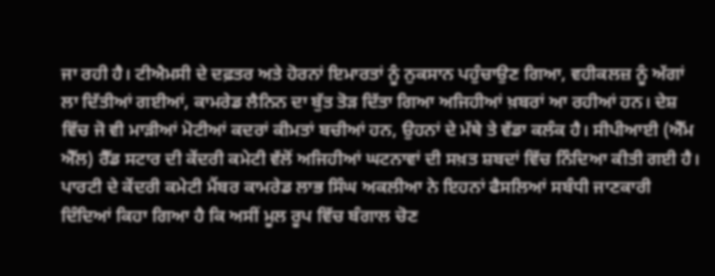ਜਾ ਰਹੀ ਹੈ। ਟੀਐਮਸੀ ਦੇ ਦਫ਼ਤਰ ਅਤੇ ਹੋਰਨਾਂ ਇਮਾਰਤਾਂ ਨੂੰ ਨੁਕਸਾਨ ਪਹੁੰਚਾਉਣ ਗਿਆ, ਵਹੀਕਲਜ਼ ਨੂੰ ਅੱਗਾਂ ਲਾ ਦਿੱਤੀਆਂ ਗਈਆਂ, ਕਾਮਰੇਡ ਲੈਨਿਨ ਦਾ ਬੁੱਤ ਤੋੜ ਦਿੱਤਾ ਗਿਆ ਅਜਿਹੀਆਂ ਖ਼ਬਰਾਂ ਆ ਰਹੀਆਂ ਹਨ। ਦੇਸ਼ ਵਿੱਚ ਜੋ ਵੀ ਮਾੜੀਆਂ ਮੋਟੀਆਂ ਕਦਰਾਂ ਕੀਮਤਾਂ ਬਚੀਆਂ ਹਨ, ਉਹਨਾਂ ਦੇ ਮੱਥੇ ਤੇ ਵੱਡਾ ਕਲੰਕ ਹੈ। ਸੀਪੀਆਈ (ਐੱਮ ਐੱਲ) ਰੈੱਡ ਸਟਾਰ ਦੀ ਕੇਂਦਰੀ ਕਮੇਟੀ ਵੱਲੋਂ ਅਜਿਹੀਆਂ ਘਟਨਾਵਾਂ ਦੀ ਸਖ਼ਤ ਸ਼ਬਦਾਂ ਵਿੱਚ ਨਿੰਦਿਆ ਕੀਤੀ ਗਈ ਹੈ। ਪਾਰਟੀ ਦੇ ਕੇਂਦਰੀ ਕਮੇਟੀ ਮੈਂਬਰ ਕਾਮਰੇਡ ਲਾਭ ਸਿੰਘ ਅਕਲੀਆ ਨੇ ਇਹਨਾਂ ਫੈਸਲਿਆਂ ਸਬੰਧੀ ਜਾਣਕਾਰੀ ਦਿੰਦਿਆਂ ਕਿਹਾ ਗਿਆ ਹੈ ਕਿ ਅਸੀਂ ਮੂਲ ਰੂਪ ਵਿੱਚ ਬੰਗਾਲ ਚੋਣ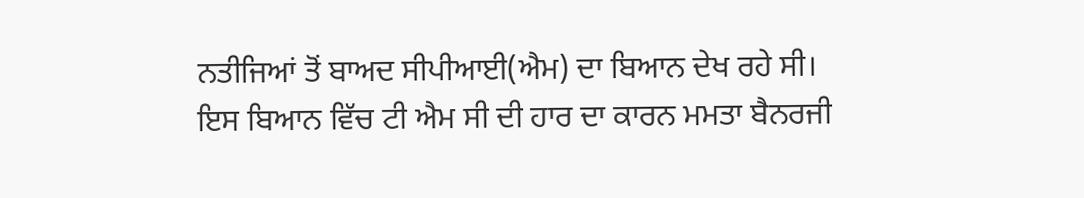ਨਤੀਜਿਆਂ ਤੋਂ ਬਾਅਦ ਸੀਪੀਆਈ(ਐਮ) ਦਾ ਬਿਆਨ ਦੇਖ ਰਹੇ ਸੀ।
ਇਸ ਬਿਆਨ ਵਿੱਚ ਟੀ ਐਮ ਸੀ ਦੀ ਹਾਰ ਦਾ ਕਾਰਨ ਮਮਤਾ ਬੈਨਰਜੀ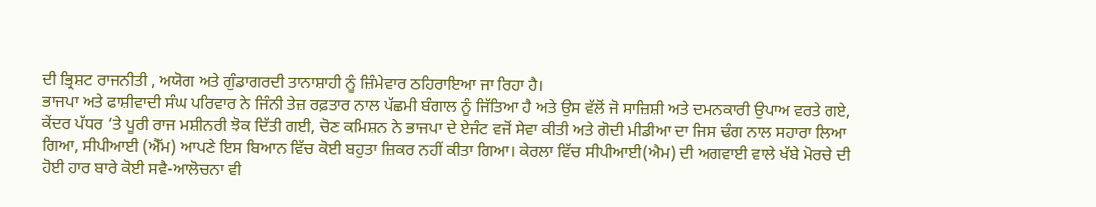ਦੀ ਭ੍ਰਿਸ਼ਟ ਰਾਜਨੀਤੀ , ਅਯੋਗ ਅਤੇ ਗੁੰਡਾਗਰਦੀ ਤਾਨਾਸ਼ਾਹੀ ਨੂੰ ਜ਼ਿੰਮੇਵਾਰ ਠਹਿਰਾਇਆ ਜਾ ਰਿਹਾ ਹੈ।
ਭਾਜਪਾ ਅਤੇ ਫਾਸ਼ੀਵਾਦੀ ਸੰਘ ਪਰਿਵਾਰ ਨੇ ਜਿੰਨੀ ਤੇਜ਼ ਰਫ਼ਤਾਰ ਨਾਲ ਪੱਛਮੀ ਬੰਗਾਲ ਨੂੰ ਜਿੱਤਿਆ ਹੈ ਅਤੇ ਉਸ ਵੱਲੋਂ ਜੋ ਸਾਜ਼ਿਸ਼ੀ ਅਤੇ ਦਮਨਕਾਰੀ ਉਪਾਅ ਵਰਤੇ ਗਏ, ਕੇਂਦਰ ਪੱਧਰ ‘ਤੇ ਪੂਰੀ ਰਾਜ ਮਸ਼ੀਨਰੀ ਝੋਕ ਦਿੱਤੀ ਗਈ, ਚੋਣ ਕਮਿਸ਼ਨ ਨੇ ਭਾਜਪਾ ਦੇ ਏਜੰਟ ਵਜੋਂ ਸੇਵਾ ਕੀਤੀ ਅਤੇ ਗੋਦੀ ਮੀਡੀਆ ਦਾ ਜਿਸ ਢੰਗ ਨਾਲ ਸਹਾਰਾ ਲਿਆ ਗਿਆ, ਸੀਪੀਆਈ (ਐੱਮ) ਆਪਣੇ ਇਸ ਬਿਆਨ ਵਿੱਚ ਕੋਈ ਬਹੁਤਾ ਜ਼ਿਕਰ ਨਹੀਂ ਕੀਤਾ ਗਿਆ। ਕੇਰਲਾ ਵਿੱਚ ਸੀਪੀਆਈ(ਐਮ) ਦੀ ਅਗਵਾਈ ਵਾਲੇ ਖੱਬੇ ਮੋਰਚੇ ਦੀ ਹੋਈ ਹਾਰ ਬਾਰੇ ਕੋਈ ਸਵੈ-ਆਲੋਚਨਾ ਵੀ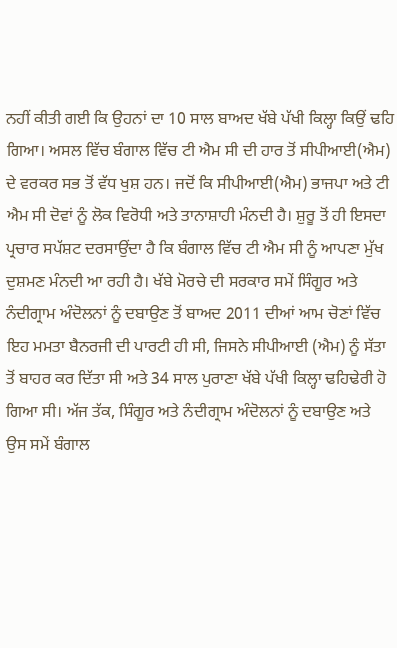ਨਹੀਂ ਕੀਤੀ ਗਈ ਕਿ ਉਹਨਾਂ ਦਾ 10 ਸਾਲ ਬਾਅਦ ਖੱਬੇ ਪੱਖੀ ਕਿਲ੍ਹਾ ਕਿਉਂ ਢਹਿ ਗਿਆ। ਅਸਲ ਵਿੱਚ ਬੰਗਾਲ ਵਿੱਚ ਟੀ ਐਮ ਸੀ ਦੀ ਹਾਰ ਤੋਂ ਸੀਪੀਆਈ(ਐਮ) ਦੇ ਵਰਕਰ ਸਭ ਤੋਂ ਵੱਧ ਖੁਸ਼ ਹਨ। ਜਦੋਂ ਕਿ ਸੀਪੀਆਈ(ਐਮ) ਭਾਜਪਾ ਅਤੇ ਟੀ ਐਮ ਸੀ ਦੋਵਾਂ ਨੂੰ ਲੋਕ ਵਿਰੋਧੀ ਅਤੇ ਤਾਨਾਸ਼ਾਹੀ ਮੰਨਦੀ ਹੈ। ਸ਼ੁਰੂ ਤੋਂ ਹੀ ਇਸਦਾ ਪ੍ਰਚਾਰ ਸਪੱਸ਼ਟ ਦਰਸਾਉਂਦਾ ਹੈ ਕਿ ਬੰਗਾਲ ਵਿੱਚ ਟੀ ਐਮ ਸੀ ਨੂੰ ਆਪਣਾ ਮੁੱਖ ਦੁਸ਼ਮਣ ਮੰਨਦੀ ਆ ਰਹੀ ਹੈ। ਖੱਬੇ ਮੋਰਚੇ ਦੀ ਸਰਕਾਰ ਸਮੇਂ ਸਿੰਗੂਰ ਅਤੇ ਨੰਦੀਗ੍ਰਾਮ ਅੰਦੋਲਨਾਂ ਨੂੰ ਦਬਾਉਣ ਤੋਂ ਬਾਅਦ 2011 ਦੀਆਂ ਆਮ ਚੋਣਾਂ ਵਿੱਚ ਇਹ ਮਮਤਾ ਬੈਨਰਜੀ ਦੀ ਪਾਰਟੀ ਹੀ ਸੀ, ਜਿਸਨੇ ਸੀਪੀਆਈ (ਐਮ) ਨੂੰ ਸੱਤਾ ਤੋਂ ਬਾਹਰ ਕਰ ਦਿੱਤਾ ਸੀ ਅਤੇ 34 ਸਾਲ ਪੁਰਾਣਾ ਖੱਬੇ ਪੱਖੀ ਕਿਲ੍ਹਾ ਢਹਿਢੇਰੀ ਹੋ ਗਿਆ ਸੀ। ਅੱਜ ਤੱਕ, ਸਿੰਗੂਰ ਅਤੇ ਨੰਦੀਗ੍ਰਾਮ ਅੰਦੋਲਨਾਂ ਨੂੰ ਦਬਾਉਣ ਅਤੇ ਉਸ ਸਮੇਂ ਬੰਗਾਲ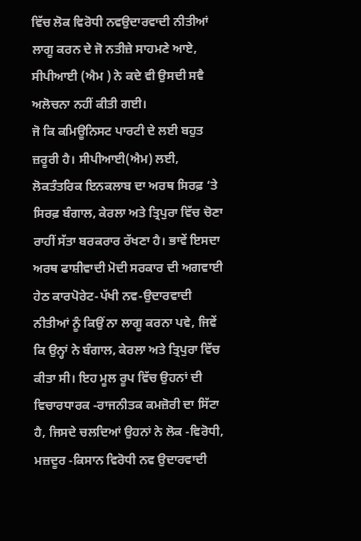ਵਿੱਚ ਲੋਕ ਵਿਰੋਧੀ ਨਵਉਦਾਰਵਾਦੀ ਨੀਤੀਆਂ ਲਾਗੂ ਕਰਨ ਦੇ ਜੋ ਨਤੀਜ਼ੇ ਸਾਹਮਣੇ ਆਏ, ਸੀਪੀਆਈ (ਐਮ ) ਨੇ ਕਦੇ ਵੀ ਉਸਦੀ ਸਵੈ ਅਲੋਚਨਾ ਨਹੀਂ ਕੀਤੀ ਗਈ।
ਜੋ ਕਿ ਕਮਿਊਨਿਸਟ ਪਾਰਟੀ ਦੇ ਲਈ ਬਹੁਤ ਜ਼ਰੂਰੀ ਹੈ। ਸੀਪੀਆਈ(ਐਮ) ਲਈ, ਲੋਕਤੰਤਰਿਕ ਇਨਕਲਾਬ ਦਾ ਅਰਥ ਸਿਰਫ਼ ‘ਤੇ ਸਿਰਫ਼ ਬੰਗਾਲ, ਕੇਰਲਾ ਅਤੇ ਤ੍ਰਿਪੁਰਾ ਵਿੱਚ ਚੋਣਾ ਰਾਹੀਂ ਸੱਤਾ ਬਰਕਰਾਰ ਰੱਖਣਾ ਹੈ। ਭਾਵੇਂ ਇਸਦਾ ਅਰਥ ਫਾਸ਼ੀਵਾਦੀ ਮੋਦੀ ਸਰਕਾਰ ਦੀ ਅਗਵਾਈ ਹੇਠ ਕਾਰਪੋਰੇਟ-ਪੱਖੀ ਨਵ-ਉਦਾਰਵਾਦੀ ਨੀਤੀਆਂ ਨੂੰ ਕਿਉਂ ਨਾ ਲਾਗੂ ਕਰਨਾ ਪਵੇ, ਜਿਵੇਂ ਕਿ ਉਨ੍ਹਾਂ ਨੇ ਬੰਗਾਲ, ਕੇਰਲਾ ਅਤੇ ਤ੍ਰਿਪੁਰਾ ਵਿੱਚ ਕੀਤਾ ਸੀ। ਇਹ ਮੂਲ ਰੂਪ ਵਿੱਚ ਉਹਨਾਂ ਦੀ ਵਿਚਾਰਧਾਰਕ -ਰਾਜਨੀਤਕ ਕਮਜ਼ੋਰੀ ਦਾ ਸਿੱਟਾ ਹੈ, ਜਿਸਦੇ ਚਲਦਿਆਂ ਉਹਨਾਂ ਨੇ ਲੋਕ -ਵਿਰੋਧੀ, ਮਜ਼ਦੂਰ -ਕਿਸਾਨ ਵਿਰੋਧੀ ਨਵ ਉਦਾਰਵਾਦੀ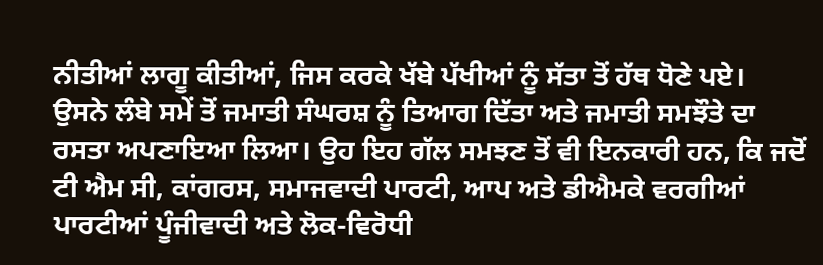ਨੀਤੀਆਂ ਲਾਗੂ ਕੀਤੀਆਂ, ਜਿਸ ਕਰਕੇ ਖੱਬੇ ਪੱਖੀਆਂ ਨੂੰ ਸੱਤਾ ਤੋਂ ਹੱਥ ਧੋਣੇ ਪਏ। ਉਸਨੇ ਲੰਬੇ ਸਮੇਂ ਤੋਂ ਜਮਾਤੀ ਸੰਘਰਸ਼ ਨੂੰ ਤਿਆਗ ਦਿੱਤਾ ਅਤੇ ਜਮਾਤੀ ਸਮਝੌਤੇ ਦਾ ਰਸਤਾ ਅਪਣਾਇਆ ਲਿਆ। ਉਹ ਇਹ ਗੱਲ ਸਮਝਣ ਤੋਂ ਵੀ ਇਨਕਾਰੀ ਹਨ, ਕਿ ਜਦੋਂ ਟੀ ਐਮ ਸੀ, ਕਾਂਗਰਸ, ਸਮਾਜਵਾਦੀ ਪਾਰਟੀ, ਆਪ ਅਤੇ ਡੀਐਮਕੇ ਵਰਗੀਆਂ ਪਾਰਟੀਆਂ ਪੂੰਜੀਵਾਦੀ ਅਤੇ ਲੋਕ-ਵਿਰੋਧੀ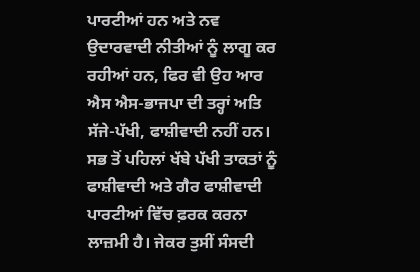ਪਾਰਟੀਆਂ ਹਨ ਅਤੇ ਨਵ ਉਦਾਰਵਾਦੀ ਨੀਤੀਆਂ ਨੂੰ ਲਾਗੂ ਕਰ ਰਹੀਆਂ ਹਨ, ਫਿਰ ਵੀ ਉਹ ਆਰ ਐਸ ਐਸ-ਭਾਜਪਾ ਦੀ ਤਰ੍ਹਾਂ ਅਤਿ ਸੱਜੇ-ਪੱਖੀ, ਫਾਸ਼ੀਵਾਦੀ ਨਹੀਂ ਹਨ। ਸਭ ਤੋਂ ਪਹਿਲਾਂ ਖੱਬੇ ਪੱਖੀ ਤਾਕਤਾਂ ਨੂੰ ਫਾਸ਼ੀਵਾਦੀ ਅਤੇ ਗੈਰ ਫਾਸ਼ੀਵਾਦੀ ਪਾਰਟੀਆਂ ਵਿੱਚ ਫ਼ਰਕ ਕਰਨਾ ਲਾਜ਼ਮੀ ਹੈ। ਜੇਕਰ ਤੁਸੀਂ ਸੰਸਦੀ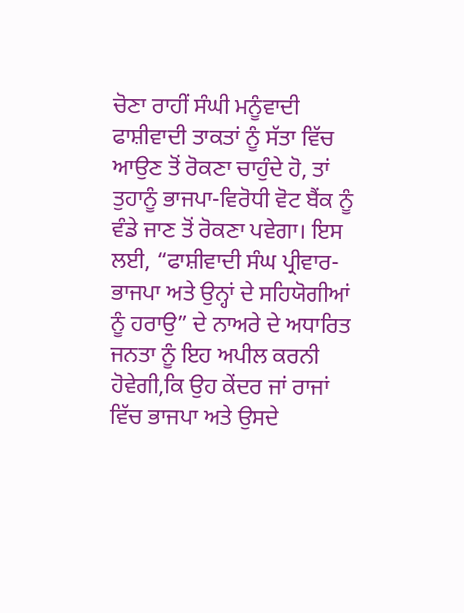ਚੋਣਾ ਰਾਹੀਂ ਸੰਘੀ ਮਨੂੰਵਾਦੀ ਫਾਸ਼ੀਵਾਦੀ ਤਾਕਤਾਂ ਨੂੰ ਸੱਤਾ ਵਿੱਚ ਆਉਣ ਤੋਂ ਰੋਕਣਾ ਚਾਹੁੰਦੇ ਹੋ, ਤਾਂ ਤੁਹਾਨੂੰ ਭਾਜਪਾ-ਵਿਰੋਧੀ ਵੋਟ ਬੈਂਕ ਨੂੰ ਵੰਡੇ ਜਾਣ ਤੋਂ ਰੋਕਣਾ ਪਵੇਗਾ। ਇਸ ਲਈ, “ਫਾਸ਼ੀਵਾਦੀ ਸੰਘ ਪ੍ਰੀਵਾਰ-ਭਾਜਪਾ ਅਤੇ ਉਨ੍ਹਾਂ ਦੇ ਸਹਿਯੋਗੀਆਂ ਨੂੰ ਹਰਾਉ” ਦੇ ਨਾਅਰੇ ਦੇ ਅਧਾਰਿਤ ਜਨਤਾ ਨੂੰ ਇਹ ਅਪੀਲ ਕਰਨੀ ਹੋਵੇਗੀ,ਕਿ ਉਹ ਕੇਂਦਰ ਜਾਂ ਰਾਜਾਂ ਵਿੱਚ ਭਾਜਪਾ ਅਤੇ ਉਸਦੇ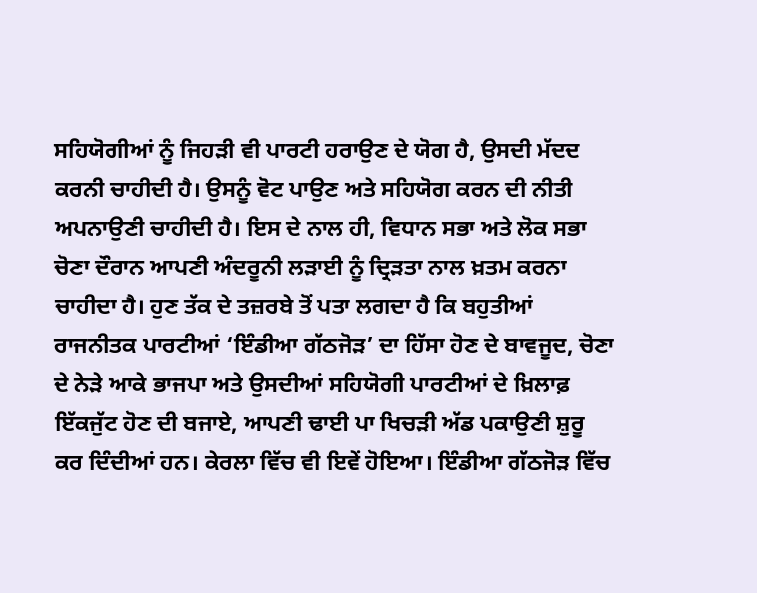ਸਹਿਯੋਗੀਆਂ ਨੂੰ ਜਿਹੜੀ ਵੀ ਪਾਰਟੀ ਹਰਾਉਣ ਦੇ ਯੋਗ ਹੈ, ਉਸਦੀ ਮੱਦਦ ਕਰਨੀ ਚਾਹੀਦੀ ਹੈ। ਉਸਨੂੰ ਵੋਟ ਪਾਉਣ ਅਤੇ ਸਹਿਯੋਗ ਕਰਨ ਦੀ ਨੀਤੀ ਅਪਨਾਉਣੀ ਚਾਹੀਦੀ ਹੈ। ਇਸ ਦੇ ਨਾਲ ਹੀ, ਵਿਧਾਨ ਸਭਾ ਅਤੇ ਲੋਕ ਸਭਾ ਚੋਣਾ ਦੌਰਾਨ ਆਪਣੀ ਅੰਦਰੂਨੀ ਲੜਾਈ ਨੂੰ ਦ੍ਰਿੜਤਾ ਨਾਲ ਖ਼ਤਮ ਕਰਨਾ ਚਾਹੀਦਾ ਹੈ। ਹੁਣ ਤੱਕ ਦੇ ਤਜ਼ਰਬੇ ਤੋਂ ਪਤਾ ਲਗਦਾ ਹੈ ਕਿ ਬਹੁਤੀਆਂ ਰਾਜਨੀਤਕ ਪਾਰਟੀਆਂ ‘ਇੰਡੀਆ ਗੱਠਜੋੜ’ ਦਾ ਹਿੱਸਾ ਹੋਣ ਦੇ ਬਾਵਜੂਦ, ਚੋਣਾ ਦੇ ਨੇੜੇ ਆਕੇ ਭਾਜਪਾ ਅਤੇ ਉਸਦੀਆਂ ਸਹਿਯੋਗੀ ਪਾਰਟੀਆਂ ਦੇ ਖ਼ਿਲਾਫ਼ ਇੱਕਜੁੱਟ ਹੋਣ ਦੀ ਬਜਾਏ, ਆਪਣੀ ਢਾਈ ਪਾ ਖਿਚੜੀ ਅੱਡ ਪਕਾਉਣੀ ਸ਼ੁਰੂ ਕਰ ਦਿੰਦੀਆਂ ਹਨ। ਕੇਰਲਾ ਵਿੱਚ ਵੀ ਇਵੇਂ ਹੋਇਆ। ਇੰਡੀਆ ਗੱਠਜੋੜ ਵਿੱਚ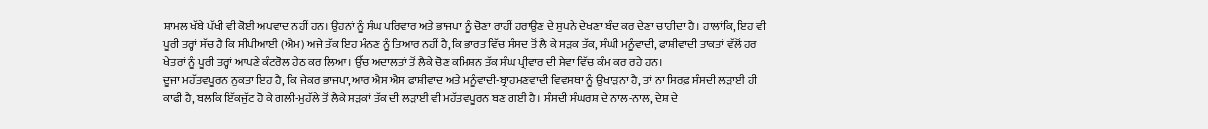ਸ਼ਾਮਲ ਖੱਬੇ ਪੱਖੀ ਵੀ ਕੋਈ ਅਪਵਾਦ ਨਹੀਂ ਹਨ। ਉਹਨਾਂ ਨੂੰ ਸੰਘ ਪਰਿਵਾਰ ਅਤੇ ਭਾਜਪਾ ਨੂੰ ਚੋਣਾ ਰਾਹੀਂ ਹਰਾਉਣ ਦੇ ਸੁਪਨੇ ਦੇਖਣਾ ਬੰਦ ਕਰ ਦੇਣਾ ਚਾਹੀਦਾ ਹੈ। ਹਾਲਾਂਕਿ, ਇਹ ਵੀ ਪੂਰੀ ਤਰ੍ਹਾਂ ਸੱਚ ਹੈ ਕਿ ਸੀਪੀਆਈ (ਐਮ) ਅਜੇ ਤੱਕ ਇਹ ਮੰਨਣ ਨੂੰ ਤਿਆਰ ਨਹੀਂ ਹੈ,ਕਿ ਭਾਰਤ ਵਿੱਚ ਸੰਸਦ ਤੋਂ ਲੈ ਕੇ ਸੜਕ ਤੱਕ, ਸੰਘੀ ਮਨੂੰਵਾਦੀ, ਫਾਸ਼ੀਵਾਦੀ ਤਾਕਤਾਂ ਵੱਲੋਂ ਹਰ ਖੇਤਰਾਂ ਨੂੰ ਪੂਰੀ ਤਰ੍ਹਾਂ ਆਪਣੇ ਕੰਟਰੋਲ ਹੇਠ ਕਰ ਲਿਆ। ਉੱਚ ਅਦਾਲਤਾਂ ਤੋਂ ਲੈਕੇ ਚੋਣ ਕਮਿਸ਼ਨ ਤੱਕ ਸੰਘ ਪ੍ਰੀਵਾਰ ਦੀ ਸੇਵਾ ਵਿੱਚ ਕੰਮ ਕਰ ਰਹੇ ਹਨ।
ਦੂਜਾ ਮਹੱਤਵਪੂਰਨ ਨੁਕਤਾ ਇਹ ਹੈ, ਕਿ ਜੇਕਰ ਭਾਜਪਾ,ਆਰ ਐਸ ਐਸ ਫਾਸ਼ੀਵਾਦ ਅਤੇ ਮਨੂੰਵਾਦੀ-ਬ੍ਰਾਹਮਣਵਾਦੀ ਵਿਵਸਥਾ ਨੂੰ ਉਖਾੜਨਾ ਹੈ, ਤਾਂ ਨਾ ਸਿਰਫ਼ ਸੰਸਦੀ ਲੜਾਈ ਹੀ ਕਾਫੀ ਹੈ, ਬਲਕਿ ਇੱਕਜੁੱਟ ਹੋ ਕੇ ਗਲੀ-ਮੁਹੱਲੇ ਤੋਂ ਲੈਕੇ ਸੜਕਾਂ ਤੱਕ ਦੀ ਲੜਾਈ ਵੀ ਮਹੱਤਵਪੂਰਨ ਬਣ ਗਈ ਹੈ। ਸੰਸਦੀ ਸੰਘਰਸ਼ ਦੇ ਨਾਲ-ਨਾਲ, ਦੇਸ਼ ਦੇ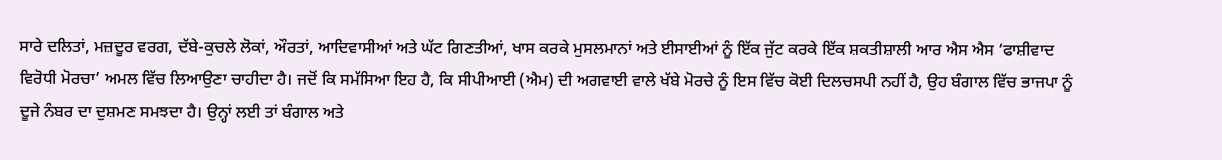ਸਾਰੇ ਦਲਿਤਾਂ, ਮਜ਼ਦੂਰ ਵਰਗ, ਦੱਬੇ-ਕੁਚਲੇ ਲੋਕਾਂ, ਔਰਤਾਂ, ਆਦਿਵਾਸੀਆਂ ਅਤੇ ਘੱਟ ਗਿਣਤੀਆਂ, ਖਾਸ ਕਰਕੇ ਮੁਸਲਮਾਨਾਂ ਅਤੇ ਈਸਾਈਆਂ ਨੂੰ ਇੱਕ ਜੁੱਟ ਕਰਕੇ ਇੱਕ ਸ਼ਕਤੀਸ਼ਾਲੀ ਆਰ ਐਸ ਐਸ ‘ਫਾਸ਼ੀਵਾਦ ਵਿਰੋਧੀ ਮੋਰਚਾ’ ਅਮਲ ਵਿੱਚ ਲਿਆਉਣਾ ਚਾਹੀਦਾ ਹੈ। ਜਦੋਂ ਕਿ ਸਮੱਸਿਆ ਇਹ ਹੈ, ਕਿ ਸੀਪੀਆਈ (ਐਮ) ਦੀ ਅਗਵਾਈ ਵਾਲੇ ਖੱਬੇ ਮੋਰਚੇ ਨੂੰ ਇਸ ਵਿੱਚ ਕੋਈ ਦਿਲਚਸਪੀ ਨਹੀਂ ਹੈ, ਉਹ ਬੰਗਾਲ ਵਿੱਚ ਭਾਜਪਾ ਨੂੰ ਦੂਜੇ ਨੰਬਰ ਦਾ ਦੁਸ਼ਮਣ ਸਮਝਦਾ ਹੈ। ਉਨ੍ਹਾਂ ਲਈ ਤਾਂ ਬੰਗਾਲ ਅਤੇ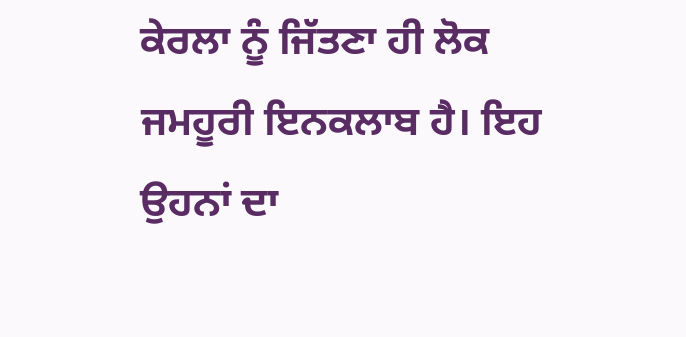ਕੇਰਲਾ ਨੂੰ ਜਿੱਤਣਾ ਹੀ ਲੋਕ ਜਮਹੂਰੀ ਇਨਕਲਾਬ ਹੈ। ਇਹ ਉਹਨਾਂ ਦਾ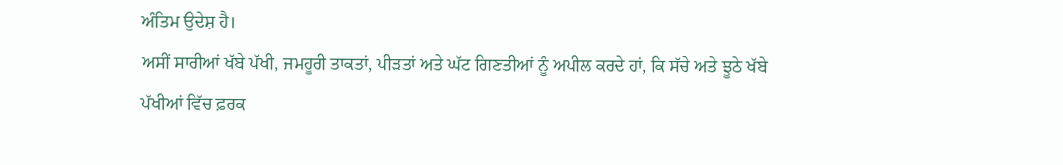ਅੰਤਿਮ ਉਦੇਸ਼ ਹੈ।
ਅਸੀਂ ਸਾਰੀਆਂ ਖੱਬੇ ਪੱਖੀ, ਜਮਹੂਰੀ ਤਾਕਤਾਂ, ਪੀੜਤਾਂ ਅਤੇ ਘੱਟ ਗਿਣਤੀਆਂ ਨੂੰ ਅਪੀਲ ਕਰਦੇ ਹਾਂ, ਕਿ ਸੱਚੇ ਅਤੇ ਝੂਠੇ ਖੱਬੇ ਪੱਖੀਆਂ ਵਿੱਚ ਫ਼ਰਕ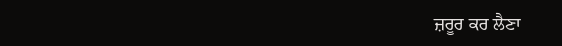ਜ਼ਰੂਰ ਕਰ ਲੈਣਾ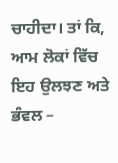ਚਾਹੀਦਾ। ਤਾਂ ਕਿ, ਆਮ ਲੋਕਾਂ ਵਿੱਚ ਇਹ ਉਲਝਣ ਅਤੇ ਭੰਵਲ –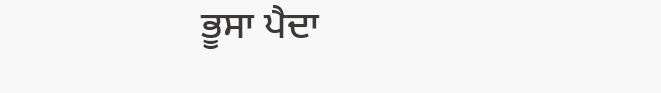ਭੂਸਾ ਪੈਦਾ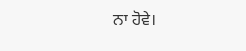ਨਾ ਹੋਵੇ।